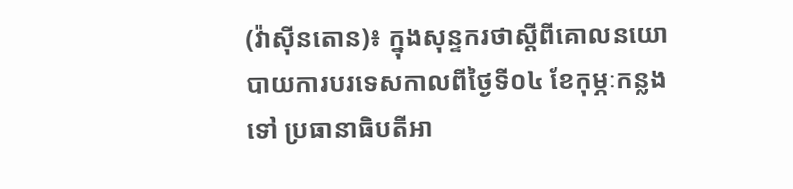(វ៉ាស៊ីនតោន)៖ ក្នុងសុន្ទករថាស្ដីពីគោលនយោបាយការបរទេសកាលពីថ្ងៃទី០៤ ខែកុម្ភៈកន្លងទៅ ប្រធានាធិបតីអា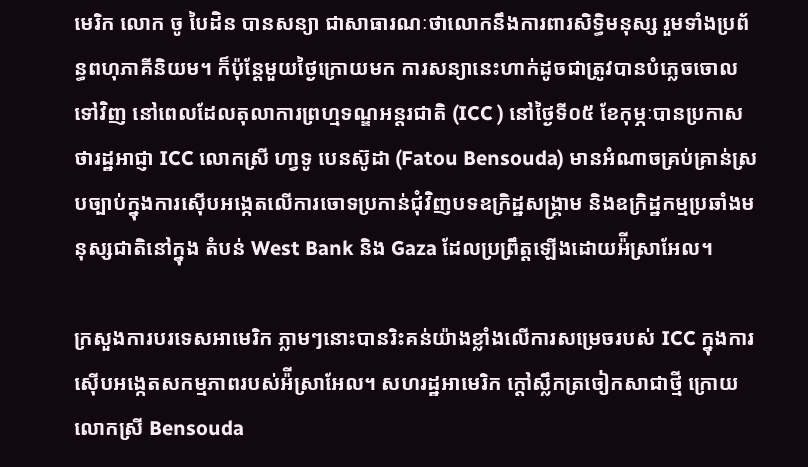មេរិក លោក ចូ បៃដិន បានសន្យា ជាសាធារណៈថាលោកនឹងការពារសិទ្ធិមនុស្ស រួមទាំងប្រព័ន្ធពហុភាគីនិយម។ ក៏ប៉ុន្តែមួយថ្ងៃក្រោយមក ការសន្យានេះហាក់ដូចជាត្រូវបានបំភ្លេចចោលទៅវិញ នៅពេលដែលតុលាការព្រហ្មទណ្ឌអន្តរជាតិ (ICC ) នៅថ្ងៃទី០៥ ខែកុម្ភៈបានប្រកាសថារដ្ឋអាជ្ញា ICC លោកស្រី ហា្វទូ បេនស៊ូដា (Fatou Bensouda) មានអំណាចគ្រប់គ្រាន់ស្របច្បាប់ក្នុងការស៊ើបអង្កេតលើការចោទប្រកាន់ជុំវិញបទឧក្រិដ្ឋសង្រ្គាម និងឧក្រិដ្ឋកម្មប្រឆាំងមនុស្សជាតិនៅក្នុង តំបន់ West Bank និង Gaza ដែលប្រព្រឹត្តឡើងដោយអ៉ីស្រាអែល។

ក្រសួងការបរទេសអាមេរិក ភ្លាមៗនោះបានរិះគន់យ៉ាងខ្លាំងលើការសម្រេចរបស់ ICC ក្នុងការស៊ើបអង្កេតសកម្មភាពរបស់អ៉ីស្រាអែល។ សហរដ្ឋអាមេរិក ក្ដៅស្លឹកត្រចៀកសាជាថ្មី ក្រោយលោកស្រី Bensouda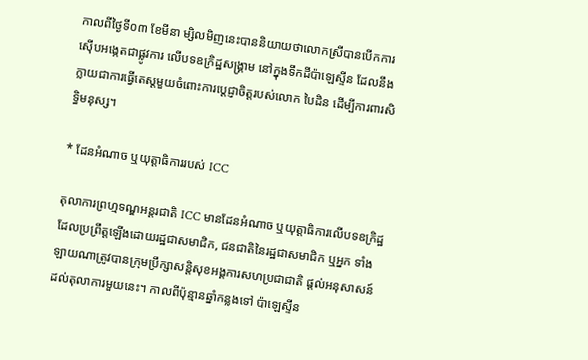កាលពីថ្ងៃទី០៣ ខែមីនា ម្សិលមិញនេះបាននិយាយថាលោកស្រីបានបើកការស៊ើបអង្កេតជាផ្លូវការ លើបទឧក្រិដ្ឋសង្រ្គាម នៅក្នុងទឹកដីប៉ាឡេស្ទីន ដែលនឹងក្លាយជាការធ្វើតេស្ដមួយចំពោះការប្ដេជ្ញាចិត្តរបស់លោក បៃដិន ដើម្បីការពារសិទ្ធិមនុស្ស។

* ដែនអំណាច ឬយុត្តាធិការរបស់ ICC

តុលាការព្រហ្មទណ្ឌអន្តរជាតិ ICC មានដែនអំណាច ឬយុត្តាធិការលើបទឧក្រិដ្ឋដែលប្រព្រឹត្តឡើងដោយរដ្ឋជាសមាជិក, ជនជាតិនៃរដ្ឋជាសមាជិក ឬអ្នក ទាំងឡាយណាត្រូវបានក្រុមប្រឹក្សាសន្តិសុខអង្គការសហប្រជាជាតិ ផ្ដល់អនុសាសន៍ដល់តុលាការមួយនេះ។ កាលពីប៉ុន្មានឆ្នាំកន្លងទៅ ប៉ាឡេស្ទីន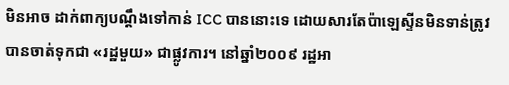មិនអាច ដាក់ពាក្យបណ្ដឹងទៅកាន់ ICC បាននោះទេ ដោយសារតែប៉ាឡេស្ទីនមិនទាន់ត្រូវបានចាត់ទុកជា «រដ្ឋមួយ» ជាផ្លូវការ។ នៅឆ្នាំ២០០៩ រដ្ឋអា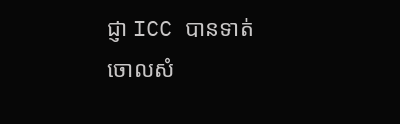ជ្ញា ICC បានទាត់ ចោលសំ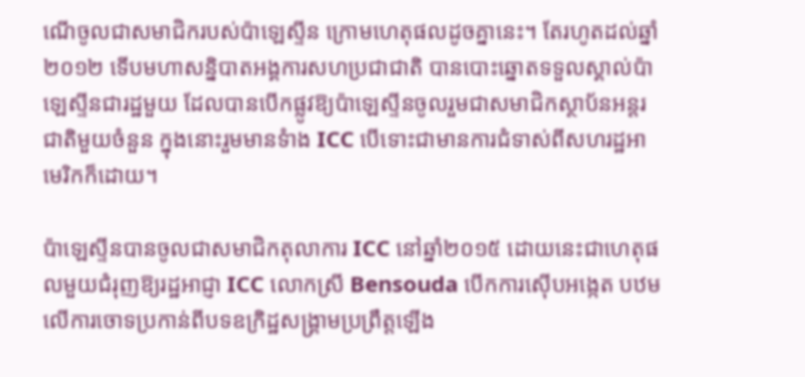ណើចូលជាសមាជិករបស់ប៉ាឡេស្ទីន ក្រោមហេតុផលដូចគ្នានេះ។ តែរហូតដល់ឆ្នាំ២០១២ ទើបមហាសន្និបាតអង្គការសហប្រជាជាតិ បានបោះឆ្នោតទទួលស្គាល់ប៉ាឡេស្ទីនជារដ្ឋមួយ ដែលបានបើកផ្លូវឱ្យប៉ាឡេស្ទីនចូលរួមជាសមាជិកស្ថាប័នអន្តរជាតិមួយចំនួន ក្នុងនោះរួមមានទំាង ICC បើទោះជាមានការជំទាស់ពីសហរដ្ឋអាមេរិកក៏ដោយ។

ប៉ាឡេស្ទីនបានចូលជាសមាជិកតុលាការ ICC នៅឆ្នាំ២០១៥ ដោយនេះជាហេតុផលមួយជំរុញឱ្យរដ្ឋអាជ្ញា ICC លោកស្រី Bensouda បើកការស៊ើបអង្កេត បឋមលើការចោទប្រកាន់ពីបទឧក្រិដ្ឋសង្រ្គាមប្រព្រឹត្តឡើង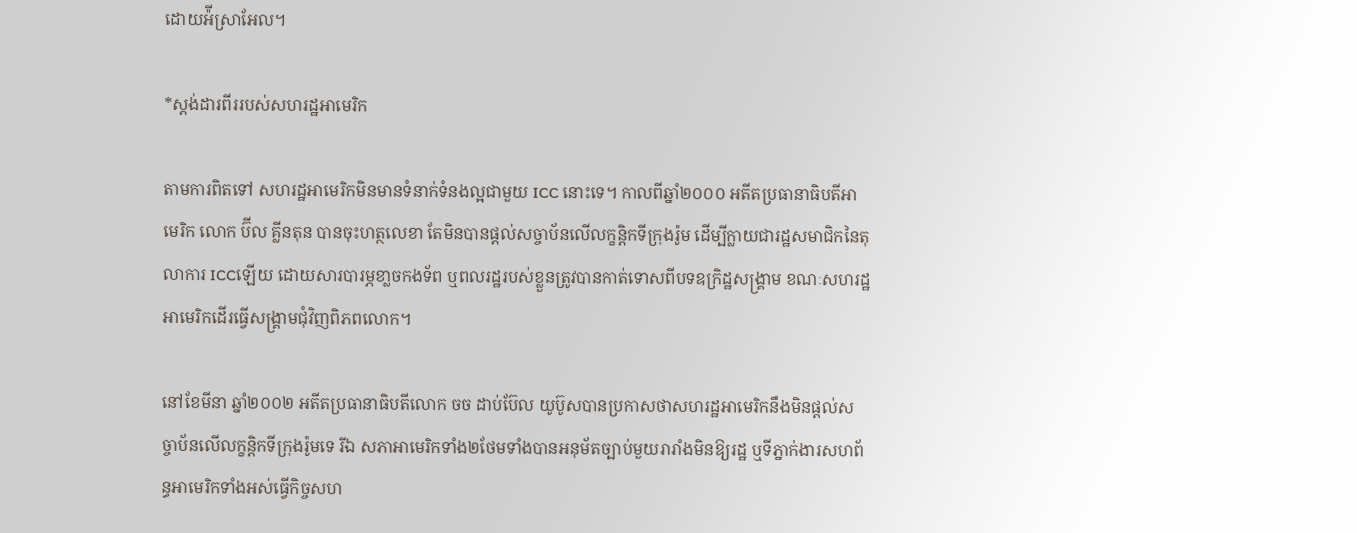ដោយអ៉ីស្រាអែល។

*ស្ដង់ដារពីររបស់សហរដ្ឋអាមេរិក

តាមការពិតទៅ សហរដ្ឋអាមេរិកមិនមានទំនាក់ទំនងល្អជាមួយ ICC នោះទេ។ កាលពីឆ្នាំ២០០០ អតីតប្រធានាធិបតីអាមេរិក លោក ប៊ីល គ្លីនតុន បានចុះហត្ថលេខា តែមិនបានផ្ដល់សច្ចាប័នលើលក្ខន្តិកទីក្រុងរ៉ូម ដើម្បីក្លាយជារដ្ឋសមាជិកនៃតុលាការ ICCឡើយ ដោយសារបារម្ភខា្លចកងទ័ព ឬពលរដ្ឋរបស់ខ្លួនត្រូវបានកាត់ទោសពីបទឧក្រិដ្ឋសង្រ្គាម ខណៈសហរដ្ឋអាមេរិកដើរធ្វើសង្រ្គាមជុំវិញពិភពលោក។

នៅខែមីនា ឆ្នាំ២០០២ អតីតប្រធានាធិបតីលោក ចច ដាប់ប៊ែល យូប៊ូសបានប្រកាសថាសហរដ្ឋអាមេរិកនឹងមិនផ្ដល់សច្ចាប័នលើលក្ខន្តិកទីក្រុងរ៉ូមទេ រីឯ សភាអាមេរិកទាំង២ថែមទាំងបានអនុម័តច្បាប់មួយរារាំងមិនឱ្យរដ្ឋ ឬទីភ្នាក់ងារសហព័ន្ធអាមេរិកទាំងអស់ធ្វើកិច្ចសហ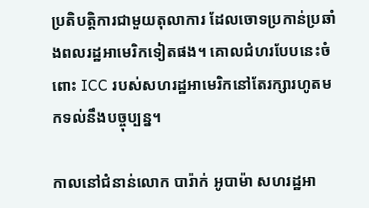ប្រតិបត្តិការជាមួយតុលាការ ដែលចោទប្រកាន់ប្រឆាំងពលរដ្ឋអាមេរិកទៀតផង។ គោលជំហរបែបនេះចំពោះ ICC របស់សហរដ្ឋអាមេរិកនៅតែរក្សារហូតមកទល់នឹងបច្ចុប្បន្ន។

កាលនៅជំនាន់លោក បារ៉ាក់ អូបាម៉ា សហរដ្ឋអា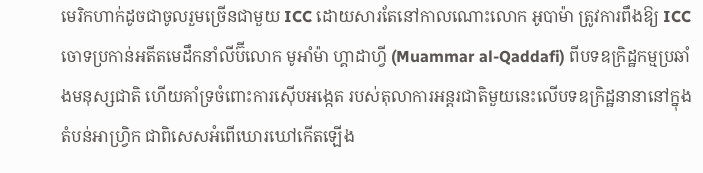មេរិកហាក់ដូចជាចូលរួមច្រើនជាមួយ ICC ដោយសារតែនៅកាលណោះលោក អូបាម៉ា ត្រូវការពឹងឱ្យ ICC ចោទប្រកាន់អតីតមេដឹកនាំលីប៊ីលោក មូអាំម៉ា ហ្គាដាហ្វី (Muammar al-Qaddafi) ពីបទឧក្រិដ្ឋកម្មប្រឆាំងមនុស្សជាតិ ហើយគាំទ្រចំពោះការស៊ើបអង្កេត របស់តុលាការអន្តរជាតិមួយនេះលើបទឧក្រិដ្ឋនានានៅក្នុងតំបន់អាហ្វ្រិក ជាពិសេសអំពើឃោរឃៅកើតឡើង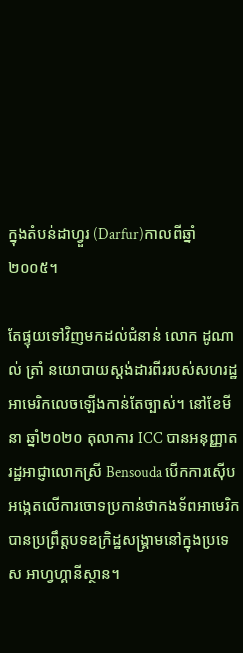ក្នុងតំបន់ដាហ្វួរ (Darfur)កាលពីឆ្នាំ២០០៥។

តែផ្ទុយទៅវិញមកដល់ជំនាន់ លោក ដូណាល់ ត្រាំ នយោបាយស្ដង់ដារពីររបស់សហរដ្ឋអាមេរិកលេចឡើងកាន់តែច្បាស់។ នៅខែមីនា ឆ្នាំ២០២០ តុលាការ ICC បានអនុញ្ញាតរដ្ឋអាជ្ញាលោកស្រី Bensouda បើកការស៊ើបអង្កេតលើការចោទប្រកាន់ថាកងទ័ពអាមេរិកបានប្រព្រឹត្តបទឧក្រិដ្ឋសង្រ្គាមនៅក្នុងប្រទេស អាហ្វហ្គានីស្ថាន។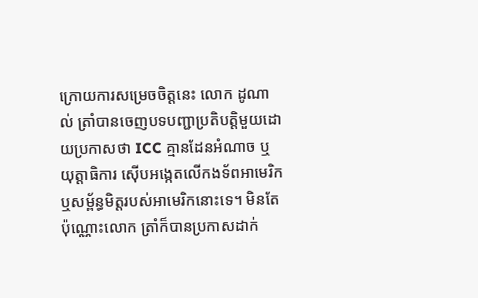ក្រោយការសម្រេចចិត្តនេះ លោក ដូណាល់ ត្រាំបានចេញបទបញ្ជាប្រតិបត្តិមួយដោយប្រកាសថា ICC គ្មានដែនអំណាច ឬយុត្តាធិការ ស៊ើបអង្កេតលើកងទ័ពអាមេរិក ឬសម្ព័ន្ធមិត្តរបស់អាមេរិកនោះទេ។ មិនតែប៉ុណ្ណោះលោក ត្រាំក៏បានប្រកាសដាក់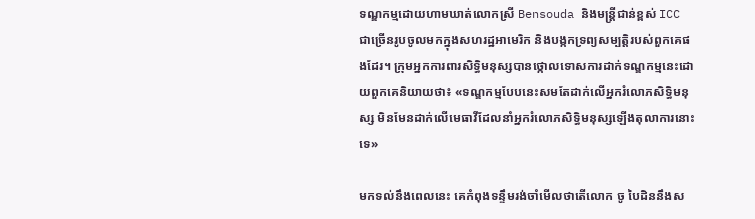ទណ្ឌកម្មដោយហាមឃាត់លោកស្រី Bensouda និងមន្ត្រីជាន់ខ្ពស់ ICC ជាច្រើនរូបចូលមកក្នុងសហរដ្ឋអាមេរិក និងបង្កកទ្រព្យសម្បត្តិរបស់ពួកគេផងដែរ។ ក្រុមអ្នកការពារសិទ្ធិមនុស្សបានថ្កោលទោសការដាក់ទណ្ឌកម្មនេះដោយពួកគេនិយាយថា៖ «ទណ្ឌកម្មបែបនេះសមតែដាក់លើអ្នករំលោភសិទ្ធិមនុស្ស មិនមែនដាក់លើមេធាវីដែលនាំអ្នករំលោភសិទ្ធិមនុស្សឡើងតុលាការនោះទេ»

មកទល់នឹងពេលនេះ គេកំពុងទន្ទឹមរង់ចាំមើលថាតើលោក ចូ បៃដិននឹងស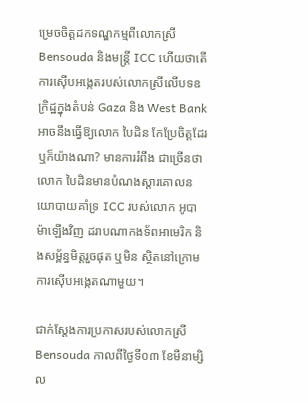ម្រេចចិត្តដកទណ្ឌកម្មពីលោកស្រី Bensouda និងមន្ត្រី ICC ហើយថាតើ ការស៊ើបអង្កេតរបស់លោកស្រីលើបទឧក្រិដ្ឋក្នុងតំបន់ Gaza និង West Bank អាចនឹងធ្វើឱ្យលោក បៃដិន កែប្រែចិត្តដែរឬក៏យ៉ាងណា? មានការរំពឹង ជាច្រើនថាលោក បៃដិនមានបំណងស្ដារគោលនយោបាយគាំទ្រ ICC របស់លោក អូបាម៉ាឡើងវិញ ដរាបណាកងទ័ពអាមេរិក និងសម្ព័ន្ធមិត្តរួចផុត ឬមិន ស្ថិតនៅក្រោមការស៊ើបអង្កេតណាមួយ។

ជាក់ស្ដែងការប្រកាសរបស់លោកស្រី Bensouda កាលពីថ្ងៃទី០៣ ខែមីនាម្សិល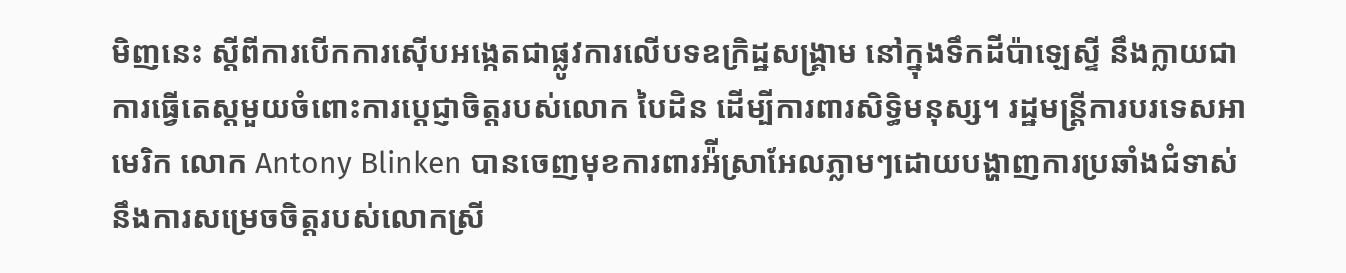មិញនេះ ស្ដីពីការបើកការស៊ើបអង្កេតជាផ្លូវការលើបទឧក្រិដ្ឋសង្រ្គាម នៅក្នុងទឹកដីប៉ាឡេស្ទី នឹងក្លាយជាការធ្វើតេស្ដមួយចំពោះការប្ដេជ្ញាចិត្តរបស់លោក បៃដិន ដើម្បីការពារសិទ្ធិមនុស្ស។ រដ្ឋមន្ត្រីការបរទេសអាមេរិក លោក Antony Blinken បានចេញមុខការពារអ៉ីស្រាអែលភ្លាមៗដោយបង្ហាញការប្រឆាំងជំទាស់នឹងការសម្រេចចិត្តរបស់លោកស្រី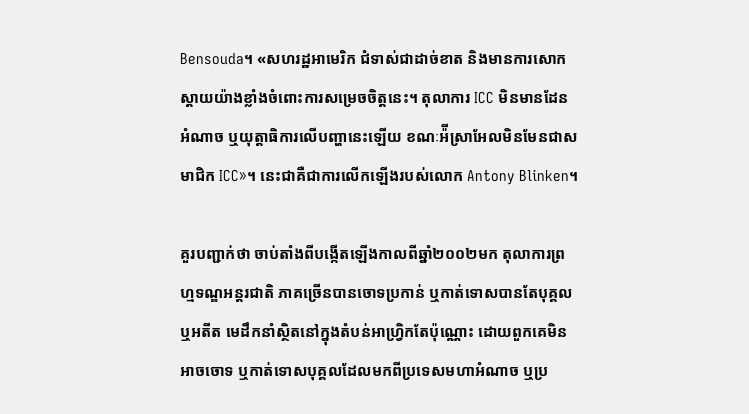Bensouda។ «សហរដ្ឋអាមេរិក ជំទាស់ជាដាច់ខាត និងមានការសោកស្ដាយយ៉ាងខ្លាំងចំពោះការសម្រេចចិត្តនេះ។ តុលាការ ICC មិនមានដែនអំណាច ឬយុត្តាធិការលើបញ្ហានេះឡើយ ខណៈអ៉ីស្រាអែលមិនមែនជាសមាជិក ICC»។ នេះជាគឺជាការលើកឡើងរបស់លោក Antony Blinken។

គួរបញ្ជាក់ថា ចាប់តាំងពីបង្កើតឡើងកាលពីឆ្នាំ២០០២មក តុលាការព្រហ្មទណ្ឌអន្តរជាតិ ភាគច្រើនបានចោទប្រកាន់ ឬកាត់ទោសបានតែបុគ្គល ឬអតីត មេដឹកនាំស្ថិតនៅក្នុងតំបន់អាហ្វ្រិកតែប៉ុណ្ណោះ ដោយពួកគេមិនអាចចោទ ឬកាត់ទោសបុគ្គលដែលមកពីប្រទេសមហាអំណាច ឬប្រ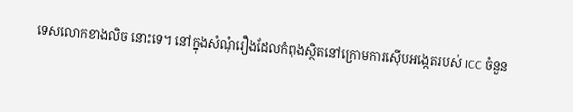ទេសលោកខាងលិច នោះទេ។ នៅក្នុងសំណុំរឿងដែលកំពុងស្ថិតនៅក្រោមការស៊ើបអង្កេតរបស់ ICC ចំនួន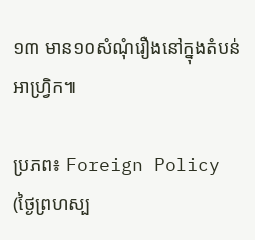១៣ មាន១០សំណុំរឿងនៅក្នុងតំបន់អាហ្រិ្វក៕

ប្រភព៖ Foreign Policy (ថ្ងៃព្រហស្ប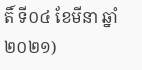តិ៍ ទី០៤ ខែមីនា ឆ្នាំ២០២១)